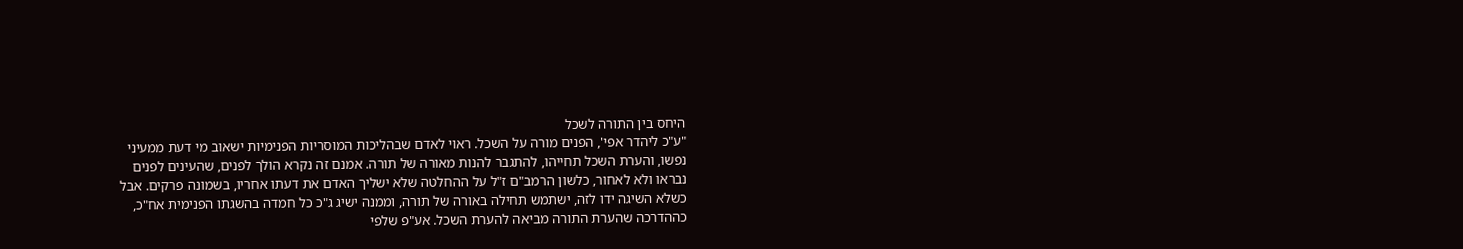היחס בין התורה לשכל
"ע"כ ליהדר אפי', הפנים מורה על השכל. ראוי לאדם שבהליכות המוסריות הפנימיות ישאוב מי דעת ממעיני נפשו, והערת השכל תחייהו, להתגבר להנות מאורה של תורה. אמנם זה נקרא הולך לפנים, שהעינים לפנים נבראו ולא לאחור, כלשון הרמב"ם ז"ל על ההחלטה שלא ישליך האדם את דעתו אחריו, בשמונה פרקים. אבל כשלא השיגה ידו לזה, ישתמש תחילה באורה של תורה, וממנה ישיג ג"כ כל חמדה בהשגתו הפנימית אח"כ, כההדרכה שהערת התורה מביאה להערת השכל. אע"פ שלפי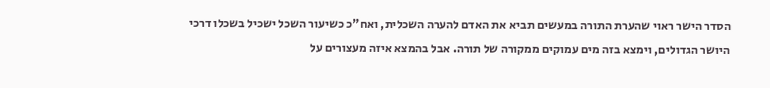הסדר הישר ראוי שהערת התורה במעשים תביא את האדם להערה השכלית, ואח"כ כשיעור השכל ישכיל בשכלו דרכי היושר הגדולים, וימצא בזה מים עמוקים ממקורה של תורה. אבל בהמצא איזה מעצורים על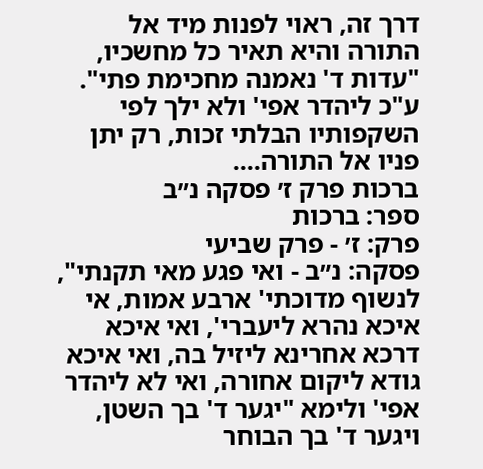דרך זה, ראוי לפנות מיד אל התורה והיא תאיר כל מחשכיו, "עדות ד' נאמנה מחכימת פתי". ע"כ ליהדר אפי' ולא ילך לפי השקפותיו הבלתי זכות, רק יתן פניו אל התורה....
ברכות פרק ז׳ פסקה נ״ב
ספר: ברכות
פרק: ז׳ - פרק שביעי
פסקה: נ״ב - ואי פגע מאי תקנתי", לנשוף מדוכתי' ארבע אמות, אי איכא נהרא ליעברי', ואי איכא דרכא אחרינא ליזיל בה, ואי איכא גודא ליקום אחורה, ואי לא ליהדר אפי' ולימא "יגער ד' בך השטן, ויגער ד' בך הבוחר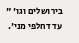בירושלים וגו' " עד דחלפי מני'.